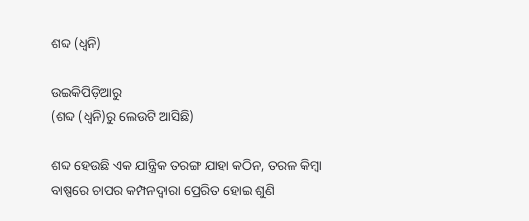ଶବ୍ଦ (ଧ୍ୱନି)

ଉଇକିପିଡ଼ିଆ‌ରୁ
(ଶବ୍ଦ (ଧ୍ଵନି)ରୁ ଲେଉଟି ଆସିଛି)

ଶବ୍ଦ ହେଉଛି ଏକ ଯାନ୍ତ୍ରିକ ତରଙ୍ଗ ଯାହା କଠିନ, ତରଳ କିମ୍ବା ବାଷ୍ପରେ ଚାପର କମ୍ପନଦ୍ୱାରା ପ୍ରେରିତ ହୋଇ ଶୁଣି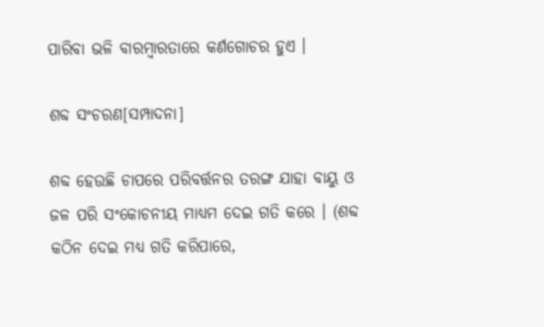ପାରିବା ଭଳି ବାରମ୍ବାରତାରେ କର୍ଣଗୋଚର ହୁଏ ।

ଶବ୍ଦ ସଂଚରଣ[ସମ୍ପାଦନା]

ଶବ୍ଦ ହେଉଛି ଚାପରେ ପରିବର୍ତ୍ତନର ତରଙ୍ଗ ଯାହା ବାୟୁ ଓ ଜଳ ପରି ସଂକୋଚନୀୟ ମାଧ୍ୟମ ଦେଇ ଗତି କରେ । (ଶବ୍ଦ କଠିନ ଦେଇ ମଧ୍ୟ ଗତି କରିପାରେ,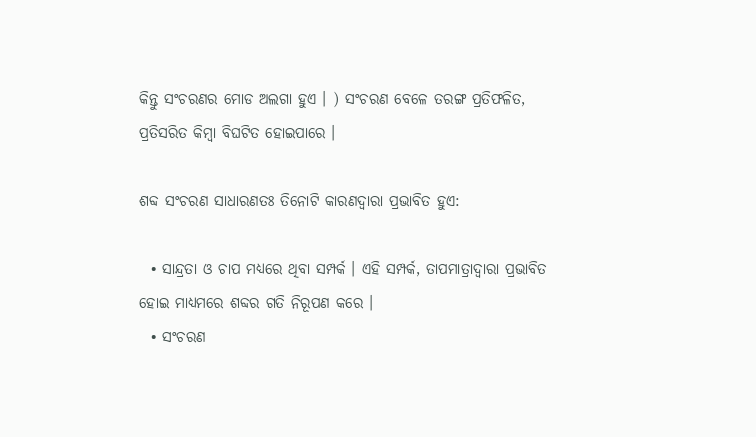କିନ୍ତୁ ସଂଚରଣର ମୋଡ‍ ଅଲଗା ହୁଏ । ) ସଂଚରଣ ବେଳେ ତରଙ୍ଗ ପ୍ରତିଫଳିତ, ପ୍ରତିସରିତ କିମ୍ବା ବିଘଟିତ ହୋଇପାରେ ।

ଶବ୍ଦ ସଂଚରଣ ସାଧାରଣତଃ ତିନୋଟି କାରଣଦ୍ୱାରା ପ୍ରଭାବିତ ହୁଏ:

  • ସାନ୍ଦ୍ରତା ଓ ଚାପ ମଧ୍ୟରେ ଥିବା ସମ୍ପର୍କ । ଏହି ସମ୍ପର୍କ, ତାପମାତ୍ରାଦ୍ୱାରା ପ୍ରଭାବିତ ହୋଇ ମାଧ୍ୟମରେ ଶବ୍ଦର ଗତି ନିରୂପଣ କରେ ।
  • ସଂଚରଣ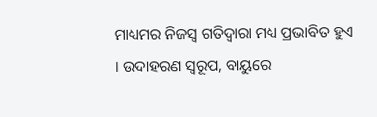ମାଧ୍ୟମର ନିଜସ୍ୱ ଗତିଦ୍ୱାରା ମଧ୍ୟ ପ୍ରଭାବିତ ହୁଏ । ଉଦାହରଣ ସ୍ୱରୂପ, ବାୟୁରେ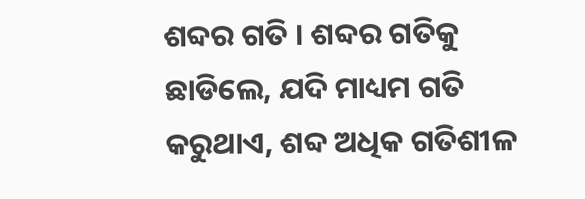ଶବ୍ଦର ଗତି । ଶବ୍ଦର ଗତିକୁ ଛାଡିଲେ, ଯଦି ମାଧ୍ୟମ ଗତି କରୁଥାଏ, ଶବ୍ଦ ଅଧିକ ଗତିଶୀଳ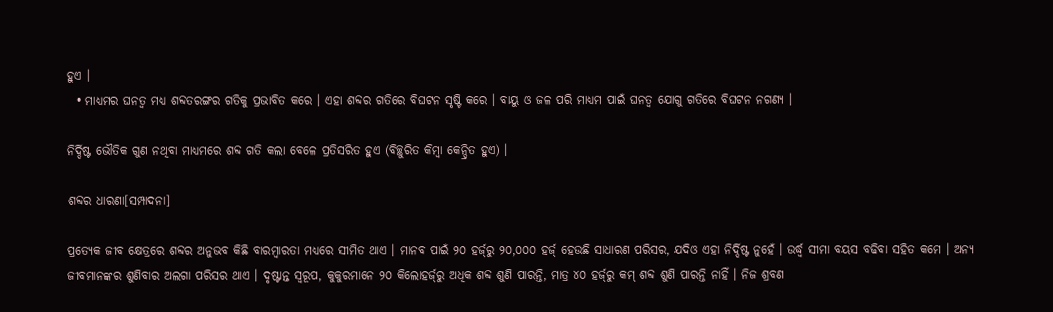ହୁଏ ।
  • ମାଧ୍ୟମର ଘନତ୍ୱ ମଧ୍ୟ ଶବ୍ଦତରଙ୍ଗର ଗତିକୁ ପ୍ରଭାବିତ କରେ । ଏହା ଶବ୍ଦର ଗତିରେ ବିଘଟନ ସୃଷ୍ଟି କରେ । ବାୟୁ ଓ ଜଳ ପରି ମାଧ୍ୟମ ପାଇଁ ଘନତ୍ୱ ଯୋଗୁ ଗତିରେ ବିଘଟନ ନଗଣ୍ୟ ।

ନିର୍ଦ୍ଦିଷ୍ଟ ଭୌତିକ ଗୁଣ ନଥିବା ମାଧ୍ୟମରେ ଶବ୍ଦ ଗତି କଲା ବେଳେ ପ୍ରତିସରିତ ହୁଏ (ବିଚ୍ଛୁରିତ କିମ୍ବା କେନ୍ଦ୍ରିତ ହୁଏ) ।

ଶବ୍ଦର ଧାରଣା[ସମ୍ପାଦନା]

ପ୍ରତ୍ୟେକ ଜୀବ କ୍ଷେତ୍ରରେ ଶବ୍ଦର ଅନୁଭବ କିଛି ବାରମ୍ବାରତା ମଧ୍ୟରେ ସୀମିତ ଥାଏ । ମାନବ ପାଇଁ ୨୦ ହର୍ଜ୍‌ରୁ ୨୦,୦୦୦ ହର୍ଜ୍ ହେଉଛି ସାଧାରଣ ପରିସର, ଯଦିଓ ଏହା ନିର୍ଦ୍ଦିଷ୍ଟ ନୁହେଁ । ଉର୍ଦ୍ଧ୍ୱ ସୀମା ବୟସ ବଢିବା ସହିତ କମେ । ଅନ୍ୟ ଜୀବମାନଙ୍କର ଶୁଣିବାର ଅଲଗା ପରିସର ଥାଏ । ଦୃଷ୍ଟାନ୍ତ ସ୍ୱରୂପ, କୁକୁରମାନେ ୨୦ କିଲୋହର୍ଜ୍‌ରୁ ଅଧିକ ଶବ୍ଦ ଶୁଣି ପାରନ୍ତି, ମାତ୍ର ୪୦ ହର୍ଜ୍‌ରୁ କମ୍ ଶବ୍ଦ ଶୁଣି ପାରନ୍ତି ନାହିଁ । ନିଜ ଶ୍ରବଣ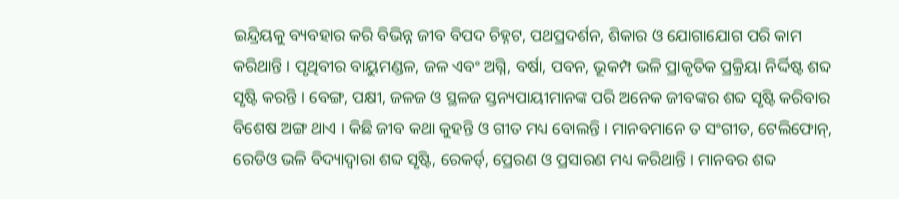ଇନ୍ଦ୍ରିୟକୁ ବ୍ୟବହାର କରି ବିଭିନ୍ନ ଜୀବ ବିପଦ ଚିହ୍ନଟ, ପଥପ୍ରଦର୍ଶନ, ଶିକାର ଓ ଯୋଗାଯୋଗ ପରି କାମ କରିଥାନ୍ତି । ପୃଥିବୀର ବାୟୁମଣ୍ଡଳ, ଜଳ ଏବଂ ଅଗ୍ନି, ବର୍ଷା, ପବନ, ଭୂକମ୍ପ ଭଳି ପ୍ରାକୃତିକ ପ୍ରକ୍ରିୟା ନିର୍ଦ୍ଦିଷ୍ଟ ଶବ୍ଦ ସୃଷ୍ଟି କରନ୍ତି । ବେଙ୍ଗ, ପକ୍ଷୀ, ଜଳଜ ଓ ସ୍ଥଳଜ ସ୍ତନ୍ୟପାୟୀମାନଙ୍କ ପରି ଅନେକ ଜୀବଙ୍କର ଶବ୍ଦ ସୃଷ୍ଟି କରିବାର ବିଶେଷ ଅଙ୍ଗ ଥାଏ । କିଛି ଜୀବ କଥା କୁହନ୍ତି ଓ ଗୀତ ମଧ୍ୟ ବୋଲନ୍ତି । ମାନବମାନେ ତ ସଂଗୀତ, ଟେଲିଫୋନ୍, ରେଡିଓ ଭଳି ବିଦ୍ୟାଦ୍ୱାରା ଶବ୍ଦ ସୃଷ୍ଟି, ରେକର୍ଡ୍, ପ୍ରେରଣ ଓ ପ୍ରସାରଣ ମଧ୍ୟ କରିଥାନ୍ତି । ମାନବର ଶବ୍ଦ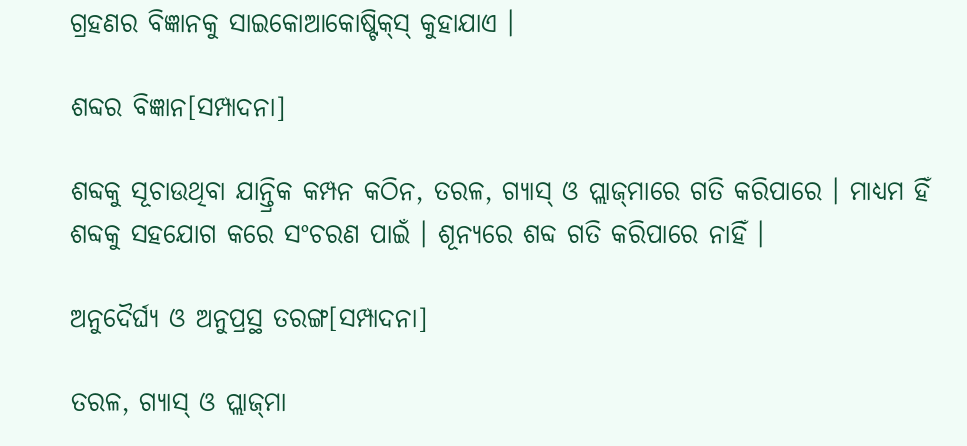ଗ୍ରହଣର ବିଜ୍ଞାନକୁ ସାଇକୋଆକୋଷ୍ଟିକ୍‌ସ୍ କୁହାଯାଏ ।

ଶବ୍ଦର ବିଜ୍ଞାନ[ସମ୍ପାଦନା]

ଶବ୍ଦକୁ ସୂଚାଉଥିବା ଯାନ୍ତ୍ରିକ କମ୍ପନ କଠିନ, ତରଳ, ଗ୍ୟାସ୍ ଓ ପ୍ଲାଜ୍‌ମାରେ ଗତି କରିପାରେ । ମାଧ୍ୟମ ହିଁ ଶବ୍ଦକୁ ସହଯୋଗ କରେ ସଂଚରଣ ପାଇଁ । ଶୂନ୍ୟରେ ଶବ୍ଦ ଗତି କରିପାରେ ନାହିଁ ।

ଅନୁଦୈର୍ଘ୍ୟ ଓ ଅନୁପ୍ରସ୍ଥ ତରଙ୍ଗ[ସମ୍ପାଦନା]

ତରଳ, ଗ୍ୟାସ୍ ଓ ପ୍ଲାଜ୍‌ମା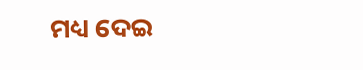ମଧ୍ୟ ଦେଇ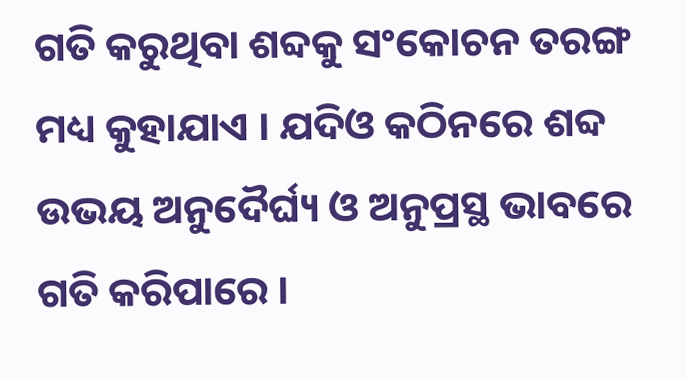ଗତି କରୁଥିବା ଶବ୍ଦକୁ ସଂକୋଚନ ତରଙ୍ଗ ମଧ୍ୟ କୁହାଯାଏ । ଯଦିଓ କଠିନରେ ଶବ୍ଦ ଉଭୟ ଅନୁଦୈର୍ଘ୍ୟ ଓ ଅନୁପ୍ରସ୍ଥ ଭାବରେ ଗତି କରିପାରେ ।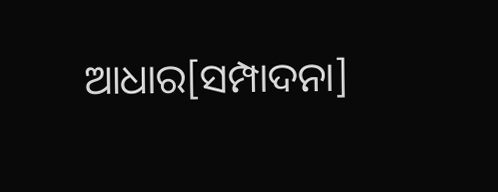ଆଧାର[ସମ୍ପାଦନା]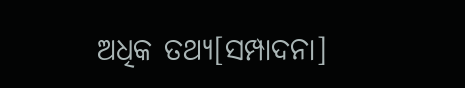ଅଧିକ ତଥ୍ୟ[ସମ୍ପାଦନା]